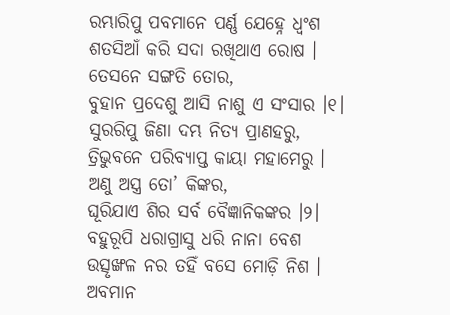ରମ୍ଭାରିପୁ ପବମାନେ ପର୍ଣ୍ଣ ଯେହ୍ନେ ଧ୍ୱଂଶ
ଶତସିଆଁ କରି ସଦା ରଖିଥାଏ ରୋଷ ।
ତେସନେ ସଙ୍ଗତି ତୋର,
ବୁହାନ ପ୍ରଦେଶୁ ଆସି ନାଶୁ ଏ ସଂସାର ।୧।
ସୁରରିପୁ ଜିଣା ଦମ୍ଭ ନିତ୍ୟ ପ୍ରାଣହରୁ,
ତ୍ରିଭୁବନେ ପରିବ୍ୟାପ୍ତ କାୟା ମହାମେରୁ ।
ଅଣୁ ଅସ୍ତ୍ର ତୋ’ କିଙ୍କର,
ଘୂରିଯାଏ ଶିର ସର୍ବ ବୈଜ୍ଞାନିକଙ୍କର ।୨।
ବହୁରୂପି ଧରାଗ୍ରାସୁ ଧରି ନାନା ବେଶ
ଉତ୍ସୃଙ୍ଖଳ ନର ତହିଁ ବସେ ମୋଡ଼ି ନିଶ ।
ଅବମାନ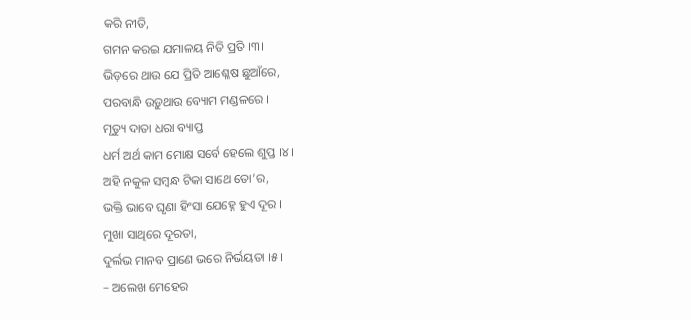କରି ନୀତି,
ଗମନ କରଇ ଯମାଳୟ ନିତି ପ୍ରତି ।୩।
ଭିଡ଼ରେ ଥାଉ ଯେ ପ୍ରିତି ଆଶ୍ଳେଷ ଛୁଆଁରେ,
ପରବାନ୍ଧି ଉଡ଼ୁଥାଉ ବ୍ୟୋମ ମଣ୍ଡଳରେ ।
ମୃତ୍ୟୁ ଦାତା ଧରା ବ୍ୟାପ୍ତ
ଧର୍ମ ଅର୍ଥ କାମ ମୋକ୍ଷ ସର୍ବେ ହେଲେ ଶୁପ୍ତ ।୪।
ଅହି ନକୁଳ ସମ୍ୱନ୍ଧ ଟିକା ସାଥେ ତୋ’ର,
ଭକ୍ତି ଭାବେ ଘୃଣା ହିଂସା ଯେହ୍ନେ ହୁଏ ଦୂର ।
ମୁଖା ସାଥିରେ ଦୂରତା,
ଦୁର୍ଲଭ ମାନବ ପ୍ରାଣେ ଭରେ ନିର୍ଭୟତା ।୫।
– ଅଲେଖ ମେହେର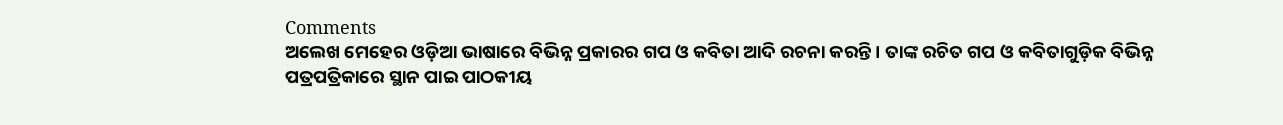Comments
ଅଲେଖ ମେହେର ଓଡ଼ିଆ ଭାଷାରେ ବିଭିନ୍ନ ପ୍ରକାରର ଗପ ଓ କବିତା ଆଦି ରଚନା କରନ୍ତି । ତାଙ୍କ ରଚିତ ଗପ ଓ କବିତାଗୁଡ଼ିକ ବିଭିନ୍ନ ପତ୍ରପତ୍ରିକାରେ ସ୍ଥାନ ପାଇ ପାଠକୀୟ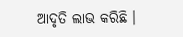ଆଦୃତି ଲାଭ କରିଛି ।